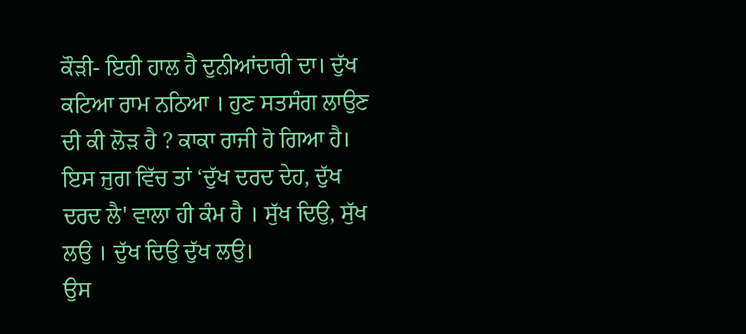ਕੌੜੀ- ਇਹੀ ਹਾਲ ਹੈ ਦੁਨੀਆਂਦਾਰੀ ਦਾ। ਦੁੱਖ ਕਟਿਆ ਰਾਮ ਨਠਿਆ । ਹੁਣ ਸਤਸੰਗ ਲਾਉਣ ਦੀ ਕੀ ਲੋੜ ਹੈ ? ਕਾਕਾ ਰਾਜੀ ਹੋ ਗਿਆ ਹੈ।
ਇਸ ਜੁਗ ਵਿੱਚ ਤਾਂ ‘ਦੁੱਖ ਦਰਦ ਦੇਹ, ਦੁੱਖ ਦਰਦ ਲੈ' ਵਾਲਾ ਹੀ ਕੰਮ ਹੈ । ਸੁੱਖ ਦਿਉ, ਸੁੱਖ ਲਉ । ਦੁੱਖ ਦਿਉ ਦੁੱਖ ਲਉ।
ਉਸ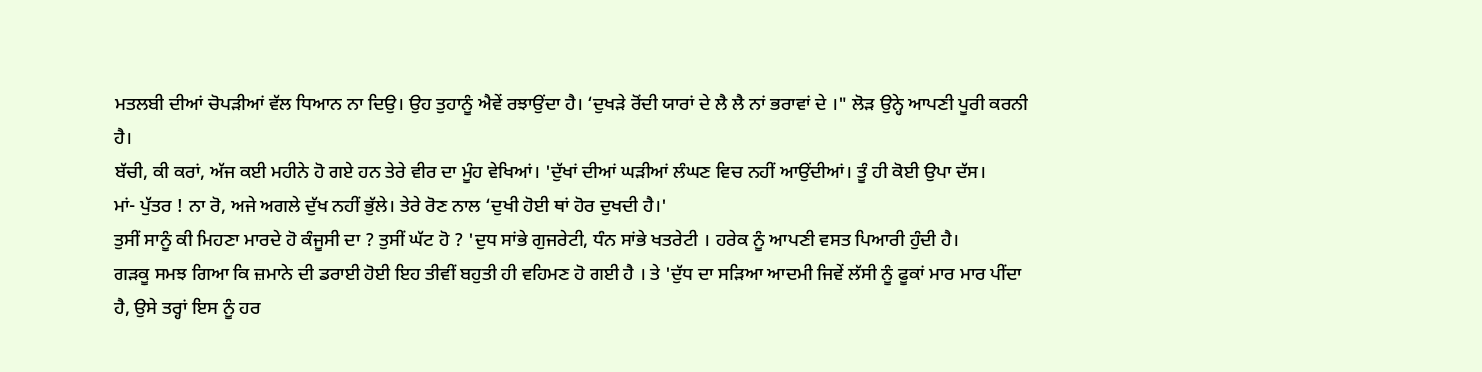ਮਤਲਬੀ ਦੀਆਂ ਚੋਪੜੀਆਂ ਵੱਲ ਧਿਆਨ ਨਾ ਦਿਉ। ਉਹ ਤੁਹਾਨੂੰ ਐਵੇਂ ਰਝਾਉਂਦਾ ਹੈ। ‘ਦੁਖੜੇ ਰੋਂਦੀ ਯਾਰਾਂ ਦੇ ਲੈ ਲੈ ਨਾਂ ਭਰਾਵਾਂ ਦੇ ।" ਲੋੜ ਉਨ੍ਹੇ ਆਪਣੀ ਪੂਰੀ ਕਰਨੀ ਹੈ।
ਬੱਚੀ, ਕੀ ਕਰਾਂ, ਅੱਜ ਕਈ ਮਹੀਨੇ ਹੋ ਗਏ ਹਨ ਤੇਰੇ ਵੀਰ ਦਾ ਮੂੰਹ ਵੇਖਿਆਂ। 'ਦੁੱਖਾਂ ਦੀਆਂ ਘੜੀਆਂ ਲੰਘਣ ਵਿਚ ਨਹੀਂ ਆਉਂਦੀਆਂ। ਤੂੰ ਹੀ ਕੋਈ ਉਪਾ ਦੱਸ।
ਮਾਂ- ਪੁੱਤਰ ! ਨਾ ਰੋ, ਅਜੇ ਅਗਲੇ ਦੁੱਖ ਨਹੀਂ ਭੁੱਲੇ। ਤੇਰੇ ਰੋਣ ਨਾਲ ‘ਦੁਖੀ ਹੋਈ ਥਾਂ ਹੋਰ ਦੁਖਦੀ ਹੈ।'
ਤੁਸੀਂ ਸਾਨੂੰ ਕੀ ਮਿਹਣਾ ਮਾਰਦੇ ਹੋ ਕੰਜੂਸੀ ਦਾ ? ਤੁਸੀਂ ਘੱਟ ਹੋ ? 'ਦੁਧ ਸਾਂਭੇ ਗੁਜਰੇਟੀ, ਧੰਨ ਸਾਂਭੇ ਖਤਰੇਟੀ । ਹਰੇਕ ਨੂੰ ਆਪਣੀ ਵਸਤ ਪਿਆਰੀ ਹੁੰਦੀ ਹੈ।
ਗੜਕੂ ਸਮਝ ਗਿਆ ਕਿ ਜ਼ਮਾਨੇ ਦੀ ਡਰਾਈ ਹੋਈ ਇਹ ਤੀਵੀਂ ਬਹੁਤੀ ਹੀ ਵਹਿਮਣ ਹੋ ਗਈ ਹੈ । ਤੇ 'ਦੁੱਧ ਦਾ ਸੜਿਆ ਆਦਮੀ ਜਿਵੇਂ ਲੱਸੀ ਨੂੰ ਫੂਕਾਂ ਮਾਰ ਮਾਰ ਪੀਂਦਾ ਹੈ, ਉਸੇ ਤਰ੍ਹਾਂ ਇਸ ਨੂੰ ਹਰ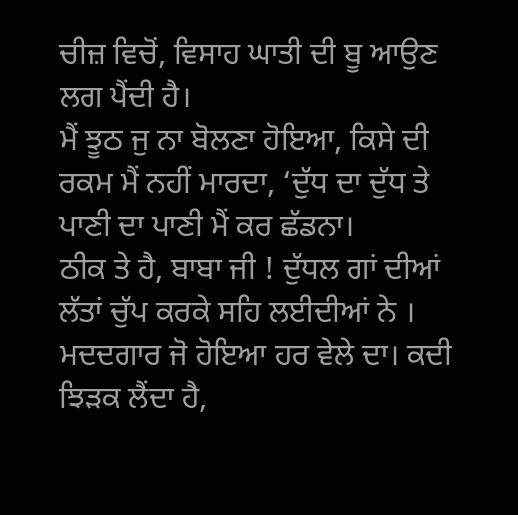ਚੀਜ਼ ਵਿਚੋਂ, ਵਿਸਾਹ ਘਾਤੀ ਦੀ ਬੂ ਆਉਣ ਲਗ ਪੈਂਦੀ ਹੈ।
ਮੈਂ ਝੂਠ ਜੁ ਨਾ ਬੋਲਣਾ ਹੋਇਆ, ਕਿਸੇ ਦੀ ਰਕਮ ਮੈਂ ਨਹੀਂ ਮਾਰਦਾ, ‘ਦੁੱਧ ਦਾ ਦੁੱਧ ਤੇ ਪਾਣੀ ਦਾ ਪਾਣੀ ਮੈਂ ਕਰ ਛੱਡਨਾ।
ਠੀਕ ਤੇ ਹੈ, ਬਾਬਾ ਜੀ ! ਦੁੱਧਲ ਗਾਂ ਦੀਆਂ ਲੱਤਾਂ ਚੁੱਪ ਕਰਕੇ ਸਹਿ ਲਈਦੀਆਂ ਨੇ । ਮਦਦਗਾਰ ਜੋ ਹੋਇਆ ਹਰ ਵੇਲੇ ਦਾ। ਕਦੀ ਝਿੜਕ ਲੈਂਦਾ ਹੈ,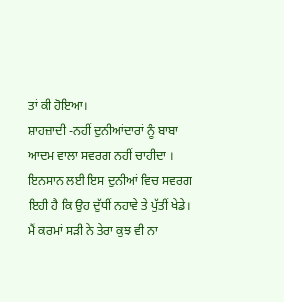ਤਾਂ ਕੀ ਹੋਇਆ।
ਸ਼ਾਹਜ਼ਾਦੀ -ਨਹੀਂ ਦੁਨੀਆਂਦਾਰਾਂ ਨੂੰ ਬਾਬਾ ਆਦਮ ਵਾਲਾ ਸਵਰਗ ਨਹੀਂ ਚਾਹੀਦਾ । ਇਨਸਾਨ ਲਈ ਇਸ ਦੁਨੀਆਂ ਵਿਚ ਸਵਰਗ ਇਹੀ ਹੈ ਕਿ ਉਹ ਦੁੱਧੀਂ ਨਹਾਵੇ ਤੇ ਪੁੱਤੀਂ ਖੇਡੇ।
ਮੈਂ ਕਰਮਾਂ ਸੜੀ ਨੇ ਤੇਰਾ ਕੁਝ ਵੀ ਨਾ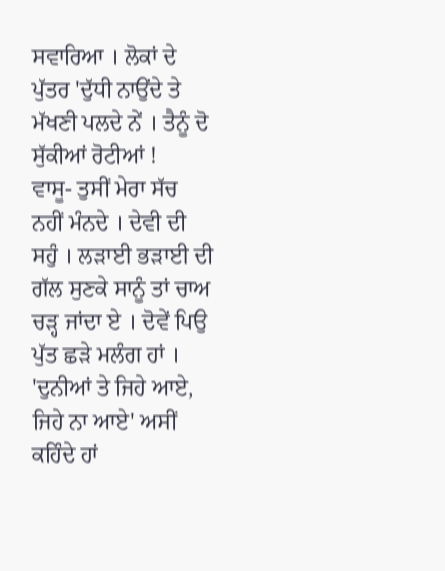ਸਵਾਰਿਆ । ਲੋਕਾਂ ਦੇ ਪੁੱਤਰ 'ਦੁੱਧੀ ਨਾਉਂਦੇ ਤੇ ਮੱਖਣੀ ਪਲਦੇ ਨੇਂ । ਤੈਨੂੰ ਦੋ ਸੁੱਕੀਆਂ ਰੋਟੀਆਂ !
ਵਾਸੂ- ਤੁਸੀਂ ਮੇਰਾ ਸੱਚ ਨਹੀਂ ਮੰਨਦੇ । ਦੇਵੀ ਦੀ ਸਹੁੰ । ਲੜਾਈ ਭੜਾਈ ਦੀ ਗੱਲ ਸੁਣਕੇ ਸਾਨੂੰ ਤਾਂ ਚਾਅ ਚੜ੍ਹ ਜਾਂਦਾ ਏ । ਦੋਵੇਂ ਪਿਉ ਪੁੱਤ ਛੜੇ ਮਲੰਗ ਹਾਂ । 'ਦੁਨੀਆਂ ਤੇ ਜਿਹੇ ਆਏ, ਜਿਹੇ ਨਾ ਆਏ' ਅਸੀਂ ਕਹਿੰਦੇ ਹਾਂ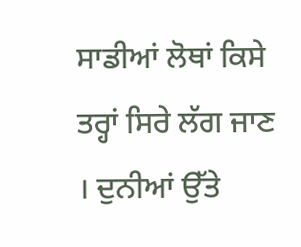ਸਾਡੀਆਂ ਲੋਥਾਂ ਕਿਸੇ ਤਰ੍ਹਾਂ ਸਿਰੇ ਲੱਗ ਜਾਣ । ਦੁਨੀਆਂ ਉੱਤੇ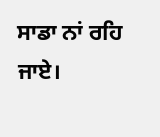ਸਾਡਾ ਨਾਂ ਰਹਿ ਜਾਏ।